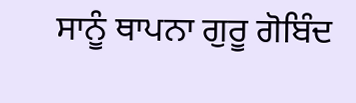ਸਾਨੂੰ ਥਾਪਨਾ ਗੁਰੂ ਗੋਬਿੰਦ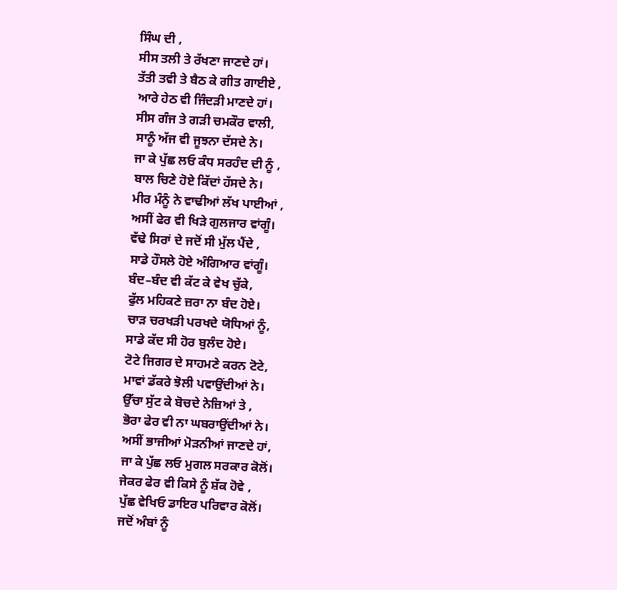ਸਿੰਘ ਦੀ ,
ਸੀਸ ਤਲੀ ਤੇ ਰੱਖਣਾ ਜਾਣਦੇ ਹਾਂ।
ਤੱਤੀ ਤਵੀ ਤੇ ਬੈਠ ਕੇ ਗੀਤ ਗਾਈਏ ,
ਆਰੇ ਹੇਠ ਵੀ ਜਿੰਦੜੀ ਮਾਣਦੇ ਹਾਂ।
ਸੀਸ ਗੰਜ ਤੇ ਗੜੀ ਚਮਕੌਰ ਵਾਲੀ,
ਸਾਨੂੰ ਅੱਜ ਵੀ ਜੂਝਨਾ ਦੱਸਦੇ ਨੇ।
ਜਾ ਕੇ ਪੁੱਛ ਲਓ ਕੰਧ ਸਰਹੰਦ ਦੀ ਨੂੰ ,
ਬਾਲ ਚਿਣੇ ਹੋਏ ਕਿੱਦਾਂ ਹੱਸਦੇ ਨੇ।
ਮੀਰ ਮੰਨੂੰ ਨੇ ਵਾਢੀਆਂ ਲੱਖ ਪਾਈਆਂ ,
ਅਸੀਂ ਫੇਰ ਵੀ ਖਿੜੇ ਗੁਲਜਾਰ ਵਾਂਗੂੰ।
ਵੱਢੇ ਸਿਰਾਂ ਦੇ ਜਦੋਂ ਸੀ ਮੁੱਲ ਪੈਂਦੇ ,
ਸਾਡੇ ਹੌਸਲੇ ਹੋਏ ਅੰਗਿਆਰ ਵਾਂਗੂੰ।
ਬੰਦ–ਬੰਦ ਵੀ ਕੱਟ ਕੇ ਵੇਖ ਚੁੱਕੇ,
ਫੁੱਲ ਮਹਿਕਣੇ ਜ਼ਰਾ ਨਾ ਬੰਦ ਹੋਏ।
ਚਾੜ ਚਰਖੜੀ ਪਰਖਦੇ ਯੋਧਿਆਂ ਨੂੰ,
ਸਾਡੇ ਕੱਦ ਸੀ ਹੋਰ ਬੁਲੰਦ ਹੋਏ।
ਟੋਟੇ ਜਿਗਰ ਦੇ ਸਾਹਮਣੇ ਕਰਨ ਟੋਟੇ,
ਮਾਵਾਂ ਡੱਕਰੇ ਝੋਲੀ ਪਵਾਉਂਦੀਆਂ ਨੇ।
ਉੱਚਾ ਸੁੱਟ ਕੇ ਬੋਚਦੇ ਨੇਜ਼ਿਆਂ ਤੇ ,
ਭੋਰਾ ਫੇਰ ਵੀ ਨਾ ਘਬਰਾਉਂਦੀਆਂ ਨੇ।
ਅਸੀਂ ਭਾਜੀਆਂ ਮੋੜਨੀਆਂ ਜਾਣਦੇ ਹਾਂ,
ਜਾ ਕੇ ਪੁੱਛ ਲਓ ਮੁਗਲ ਸਰਕਾਰ ਕੋਲੋਂ।
ਜੇਕਰ ਫੇਰ ਵੀ ਕਿਸੇ ਨੂੰ ਸ਼ੱਕ ਹੋਵੇ ,
ਪੁੱਛ ਵੇਖਿਓ ਡਾਇਰ ਪਰਿਵਾਰ ਕੋਲੋਂ।
ਜਦੋਂ ਅੰਬਾਂ ਨੂੰ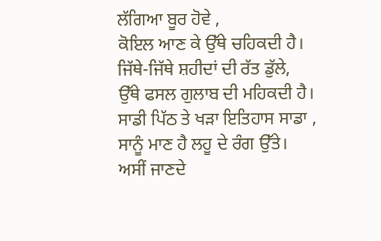ਲੱਗਿਆ ਬੂਰ ਹੋਵੇ ,
ਕੋਇਲ ਆਣ ਕੇ ਉੱਥੇ ਚਹਿਕਦੀ ਹੈ।
ਜਿੱਥੇ-ਜਿੱਥੇ ਸ਼ਹੀਦਾਂ ਦੀ ਰੱਤ ਡੁੱਲੇ,
ਉੱਥੇ ਫਸਲ ਗੁਲਾਬ ਦੀ ਮਹਿਕਦੀ ਹੈ।
ਸਾਡੀ ਪਿੱਠ ਤੇ ਖੜਾ ਇਤਿਹਾਸ ਸਾਡਾ ,
ਸਾਨੂੰ ਮਾਣ ਹੈ ਲਹੂ ਦੇ ਰੰਗ ਉੱਤੇ।
ਅਸੀਂ ਜਾਣਦੇ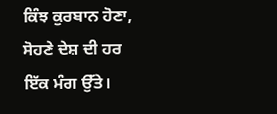ਕਿੰਝ ਕੁਰਬਾਨ ਹੋਣਾ,
ਸੋਹਣੇ ਦੇਸ਼ ਦੀ ਹਰ ਇੱਕ ਮੰਗ ਉੱਤੇ।